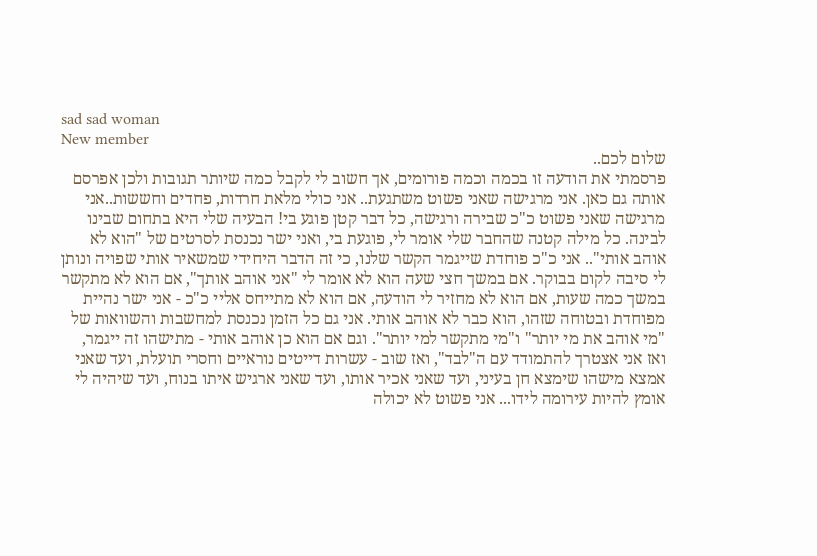sad sad woman
New member
שלום לכם..
פרסמתי את הודעה זו בכמה וכמה פורומים, אך חשוב לי לקבל כמה שיותר תגובות ולכן אפרסם אותה גם כאן. אני מרגישה שאני פשוט משתגעת.. אני כולי מלאת חרדות, פחדים וחששות..אני מרגישה שאני פשוט כ"כ שבירה ורגישה, כל דבר קטן פוגע בי! הבעיה שלי היא בתחום שבינו לבינה. כל מילה קטנה שהחבר שלי אומר לי, פוגעת בי, ואני ישר נכנסת לסרטים של "הוא לא אוהב אותי".. אני כ"כ פוחדת שייגמר הקשר שלנו, כי זה הדבר היחידי שמשאיר אותי שפויה ונותן לי סיבה לקום בבוקר. אם במשך חצי שעה הוא לא אומר לי "אני אוהב אותך", אם הוא לא מתקשר במשך כמה שעות, אם הוא לא מחזיר לי הודעה, אם הוא לא מתייחס אליי כ"כ - אני ישר נהיית מפוחדת ובטוחה שזהו, הוא כבר לא אוהב אותי. אני גם כל הזמן נכנסת למחשבות והשוואות של "מי אוהב את מי יותר" ו"מי מתקשר למי יותר". וגם אם הוא כן אוהב אותי - מתישהו זה ייגמר, ואז אני אצטרך להתמודד עם ה"לבד", ואז שוב - עשרות דייטים נוראיים וחסרי תועלת, ועד שאני אמצא מישהו שימצא חן בעיני, ועד שאני אכיר אותו, ועד שאני ארגיש איתו בנוח, ועד שיהיה לי אומץ להיות עירומה לידו... אני פשוט לא יכולה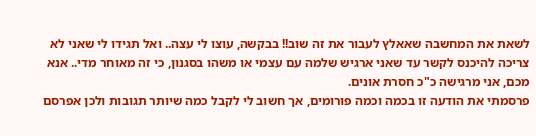לשאת את המחשבה שאאלץ לעבור את זה שוב!! בבקשה, עוצו לי עצה.. ואל תגידו לי שאני לא צריכה להיכנס לקשר עד שאני ארגיש שלמה עם עצמי או משהו בסגנון, כי זה מאוחר מדי.. אנא מכם, אני מרגישה כ"כ חסרת אונים.
פרסמתי את הודעה זו בכמה וכמה פורומים, אך חשוב לי לקבל כמה שיותר תגובות ולכן אפרסם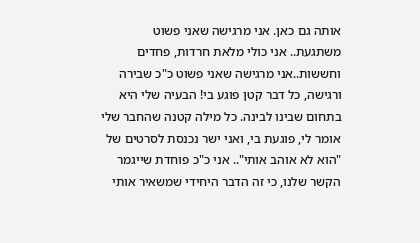אותה גם כאן. אני מרגישה שאני פשוט משתגעת.. אני כולי מלאת חרדות, פחדים וחששות..אני מרגישה שאני פשוט כ"כ שבירה ורגישה, כל דבר קטן פוגע בי! הבעיה שלי היא בתחום שבינו לבינה. כל מילה קטנה שהחבר שלי אומר לי, פוגעת בי, ואני ישר נכנסת לסרטים של "הוא לא אוהב אותי".. אני כ"כ פוחדת שייגמר הקשר שלנו, כי זה הדבר היחידי שמשאיר אותי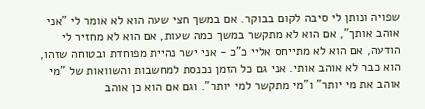שפויה ונותן לי סיבה לקום בבוקר. אם במשך חצי שעה הוא לא אומר לי "אני אוהב אותך", אם הוא לא מתקשר במשך כמה שעות, אם הוא לא מחזיר לי הודעה, אם הוא לא מתייחס אליי כ"כ - אני ישר נהיית מפוחדת ובטוחה שזהו, הוא כבר לא אוהב אותי. אני גם כל הזמן נכנסת למחשבות והשוואות של "מי אוהב את מי יותר" ו"מי מתקשר למי יותר". וגם אם הוא כן אוהב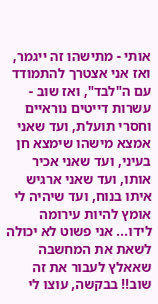אותי - מתישהו זה ייגמר, ואז אני אצטרך להתמודד עם ה"לבד", ואז שוב - עשרות דייטים נוראיים וחסרי תועלת, ועד שאני אמצא מישהו שימצא חן בעיני, ועד שאני אכיר אותו, ועד שאני ארגיש איתו בנוח, ועד שיהיה לי אומץ להיות עירומה לידו... אני פשוט לא יכולה לשאת את המחשבה שאאלץ לעבור את זה שוב!! בבקשה, עוצו לי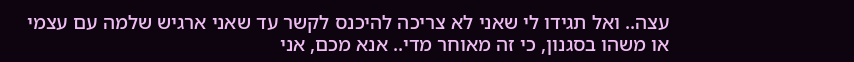עצה.. ואל תגידו לי שאני לא צריכה להיכנס לקשר עד שאני ארגיש שלמה עם עצמי או משהו בסגנון, כי זה מאוחר מדי.. אנא מכם, אני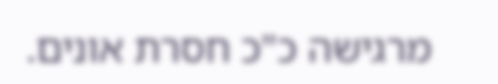מרגישה כ"כ חסרת אונים.